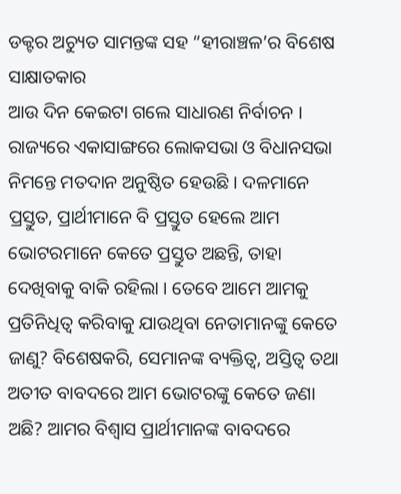ଡକ୍ଟର ଅଚ୍ୟୁତ ସାମନ୍ତଙ୍କ ସହ “ହୀରାଞ୍ଚଳ’ର ବିଶେଷ ସାକ୍ଷାତକାର
ଆଉ ଦିନ କେଇଟା ଗଲେ ସାଧାରଣ ନିର୍ବାଚନ । ରାଜ୍ୟରେ ଏକାସାଙ୍ଗରେ ଲୋକସଭା ଓ ବିଧାନସଭା ନିମନ୍ତେ ମତଦାନ ଅନୁଷ୍ଠିତ ହେଉଛି । ଦଳମାନେ ପ୍ରସ୍ତୁତ, ପ୍ରାର୍ଥୀମାନେ ବି ପ୍ରସ୍ତୁତ ହେଲେ ଆମ ଭୋଟରମାନେ କେତେ ପ୍ରସ୍ତୁତ ଅଛନ୍ତି, ତାହା ଦେଖିବାକୁ ବାକି ରହିଲା । ତେବେ ଆମେ ଆମକୁ ପ୍ରତିନିଧିତ୍ୱ କରିବାକୁ ଯାଉଥିବା ନେତାମାନଙ୍କୁ କେତେ ଜାଣୁ? ବିଶେଷକରି, ସେମାନଙ୍କ ବ୍ୟକ୍ତିତ୍ୱ, ଅସ୍ତିତ୍ୱ ତଥା ଅତୀତ ବାବଦରେ ଆମ ଭୋଟରଙ୍କୁ କେତେ ଜଣା ଅଛି? ଆମର ବିଶ୍ୱାସ ପ୍ରାର୍ଥୀମାନଙ୍କ ବାବଦରେ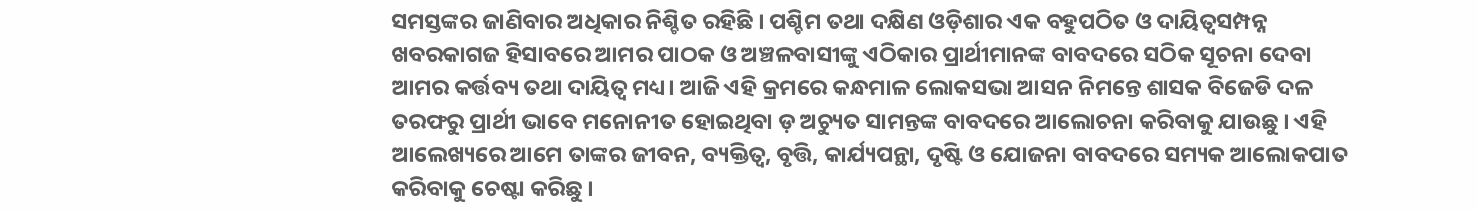ସମସ୍ତଙ୍କର ଜାଣିବାର ଅଧିକାର ନିଶ୍ଚିତ ରହିଛି । ପଶ୍ଚିମ ତଥା ଦକ୍ଷିଣ ଓଡ଼ିଶାର ଏକ ବହୁପଠିତ ଓ ଦାୟିତ୍ୱସମ୍ପନ୍ନ ଖବରକାଗଜ ହିସାବରେ ଆମର ପାଠକ ଓ ଅଞ୍ଚଳବାସୀଙ୍କୁ ଏଠିକାର ପ୍ରାର୍ଥୀମାନଙ୍କ ବାବଦରେ ସଠିକ ସୂଚନା ଦେବା ଆମର କର୍ତ୍ତବ୍ୟ ତଥା ଦାୟିତ୍ୱ ମଧ୍ୟ। ଆଜି ଏହି କ୍ରମରେ କନ୍ଧମାଳ ଲୋକସଭା ଆସନ ନିମନ୍ତେ ଶାସକ ବିଜେଡି ଦଳ ତରଫରୁ ପ୍ରାର୍ଥୀ ଭାବେ ମନୋନୀତ ହୋଇଥିବା ଡ଼ ଅଚ୍ୟୁତ ସାମନ୍ତଙ୍କ ବାବଦରେ ଆଲୋଚନା କରିବାକୁ ଯାଉଛୁ । ଏହି ଆଲେଖ୍ୟରେ ଆମେ ତାଙ୍କର ଜୀବନ, ବ୍ୟକ୍ତିତ୍ୱ, ବୃତ୍ତି, କାର୍ଯ୍ୟପନ୍ଥା, ଦୃଷ୍ଟି ଓ ଯୋଜନା ବାବଦରେ ସମ୍ୟକ ଆଲୋକପାତ କରିବାକୁ ଚେଷ୍ଟା କରିଛୁ ।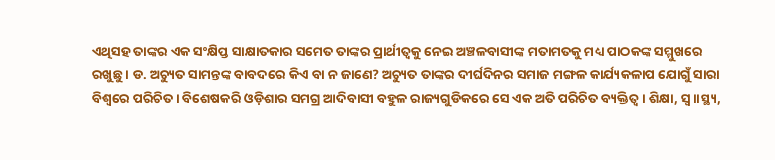ଏଥିସହ ତାଙ୍କର ଏକ ସଂକ୍ଷିପ୍ତ ସାକ୍ଷାତକାର ସମେତ ତାଙ୍କର ପ୍ରାର୍ଥୀତ୍ୱକୁ ନେଇ ଅଞ୍ଚଳବାସୀଙ୍କ ମତାମତକୁ ମଧ୍ୟ ପାଠକଙ୍କ ସମ୍ମୁଖରେ ରଖୁଛୁ । ଡ. ଅଚ୍ୟୁତ ସାମନ୍ତଙ୍କ ବାବଦରେ କିଏ ବା ନ ଜାଣେ? ଅଚ୍ୟୁତ ତାଙ୍କର ଦୀର୍ଘଦିନର ସମାଜ ମଙ୍ଗଳ କାର୍ଯ୍ୟକଳାପ ଯୋଗୁଁ ସାରା ବିଶ୍ୱରେ ପରିଚିତ । ବିଶେଷକରି ଓଡ଼ିଶାର ସମଗ୍ର ଆଦିବାସୀ ବହୁଳ ରାଜ୍ୟଗୁଡିକରେ ସେ ଏକ ଅତି ପରିଚିତ ବ୍ୟକ୍ତିତ୍ୱ । ଶିକ୍ଷା, ସ୍ୱ।।ସ୍ଥ୍ୟ,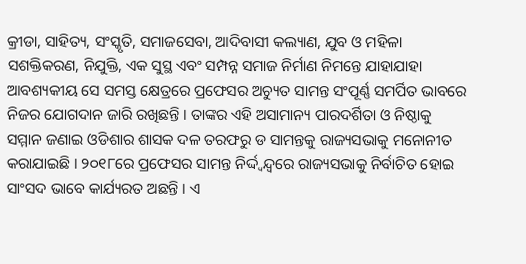କ୍ରୀଡା, ସାହିତ୍ୟ, ସଂସ୍କୃତି, ସମାଜସେବା, ଆଦିବାସୀ କଲ୍ୟାଣ, ଯୁବ ଓ ମହିଳା ସଶକ୍ତିକରଣ, ନିଯୁକ୍ତି, ଏକ ସୁସ୍ଥ ଏବଂ ସମ୍ପନ୍ନ ସମାଜ ନିର୍ମାଣ ନିମନ୍ତେ ଯାହାଯାହା ଆବଶ୍ୟକୀୟ ସେ ସମସ୍ତ କ୍ଷେତ୍ରରେ ପ୍ରଫେସର ଅଚ୍ୟୁତ ସାମନ୍ତ ସଂପୂର୍ଣ୍ଣ ସମର୍ପିତ ଭାବରେ ନିଜର ଯୋଗଦାନ ଜାରି ରଖିଛନ୍ତି । ତାଙ୍କର ଏହି ଅସାମାନ୍ୟ ପାରଦର୍ଶିତା ଓ ନିଷ୍ଠାକୁ ସମ୍ମାନ ଜଣାଇ ଓଡିଶାର ଶାସକ ଦଳ ତରଫରୁ ଡ ସାମନ୍ତକୁ ରାଜ୍ୟସଭାକୁ ମନୋନୀତ କରାଯାଇଛି । ୨୦୧୮ରେ ପ୍ରଫେସର ସାମନ୍ତ ନିର୍ଦ୍ଦ୍ୱନ୍ଦ୍ୱରେ ରାଜ୍ୟସଭାକୁ ନିର୍ବାଚିତ ହୋଇ ସାଂସଦ ଭାବେ କାର୍ଯ୍ୟରତ ଅଛନ୍ତି । ଏ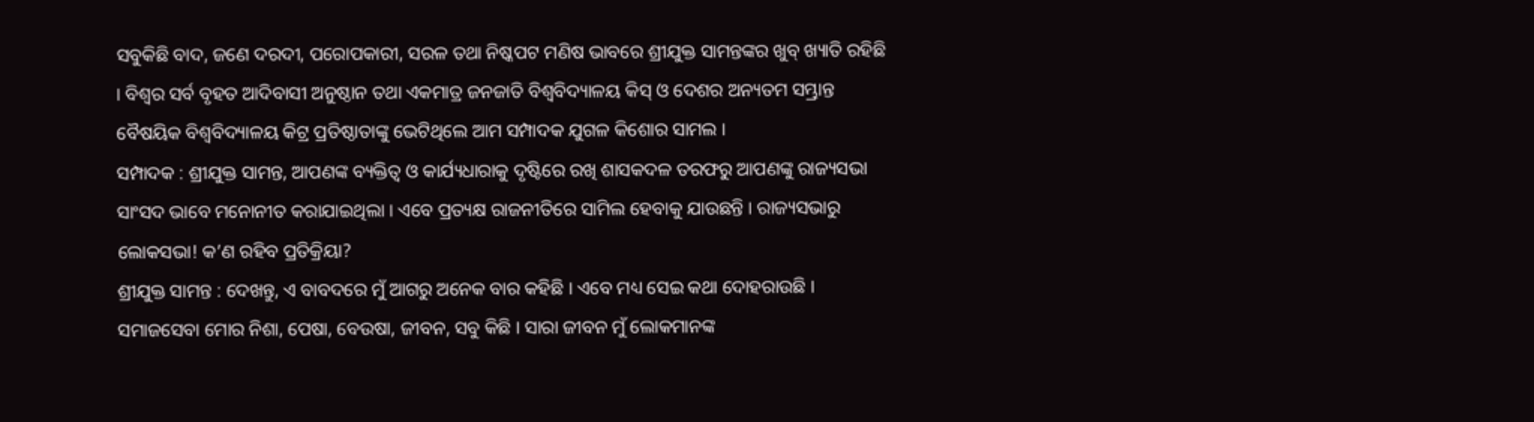ସବୁକିଛି ବାଦ, ଜଣେ ଦରଦୀ, ପରୋପକାରୀ, ସରଳ ତଥା ନିଷ୍କପଟ ମଣିଷ ଭାବରେ ଶ୍ରୀଯୁକ୍ତ ସାମନ୍ତଙ୍କର ଖୁବ୍ ଖ୍ୟାତି ରହିଛି । ବିଶ୍ୱର ସର୍ବ ବୃହତ ଆଦିବାସୀ ଅନୁଷ୍ଠାନ ତଥା ଏକମାତ୍ର ଜନଜାତି ବିଶ୍ୱବିଦ୍ୟାଳୟ କିସ୍ ଓ ଦେଶର ଅନ୍ୟତମ ସମ୍ଭ୍ରାନ୍ତ ବୈଷୟିକ ବିଶ୍ୱବିଦ୍ୟାଳୟ କିଟ୍ର ପ୍ରତିଷ୍ଠାତାଙ୍କୁ ଭେଟିଥିଲେ ଆମ ସମ୍ପାଦକ ଯୁଗଳ କିଶୋର ସାମଲ ।
ସମ୍ପାଦକ : ଶ୍ରୀଯୁକ୍ତ ସାମନ୍ତ, ଆପଣଙ୍କ ବ୍ୟକ୍ତିତ୍ୱ ଓ କାର୍ଯ୍ୟଧାରାକୁ ଦୃଷ୍ଟିରେ ରଖି ଶାସକଦଳ ତରଫରୁ ଆପଣଙ୍କୁ ରାଜ୍ୟସଭା ସାଂସଦ ଭାବେ ମନୋନୀତ କରାଯାଇଥିଲା । ଏବେ ପ୍ରତ୍ୟକ୍ଷ ରାଜନୀତିରେ ସାମିଲ ହେବାକୁ ଯାଉଛନ୍ତି । ରାଜ୍ୟସଭାରୁ ଲୋକସଭା! କ’ଣ ରହିବ ପ୍ରତିକ୍ରିୟା?
ଶ୍ରୀଯୁକ୍ତ ସାମନ୍ତ : ଦେଖନ୍ତୁ, ଏ ବାବଦରେ ମୁଁ ଆଗରୁ ଅନେକ ବାର କହିଛି । ଏବେ ମଧ୍ୟ ସେଇ କଥା ଦୋହରାଉଛି । ସମାଜସେବା ମୋର ନିଶା, ପେଷା, ବେଉଷା, ଜୀବନ, ସବୁ କିଛି । ସାରା ଜୀବନ ମୁଁ ଲୋକମାନଙ୍କ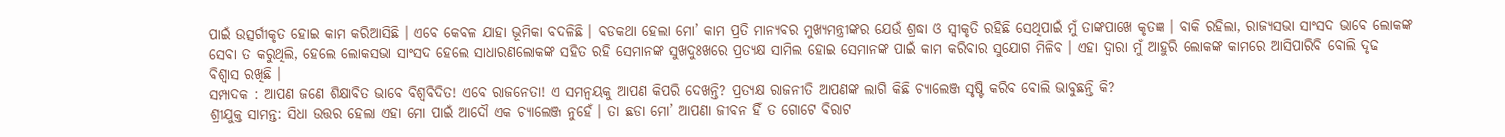ପାଇଁ ଉତ୍ସର୍ଗୀକୃତ ହୋଇ କାମ କରିଆସିଛି । ଏବେ କେବଳ ଯାହା ଭୂମିକା ବଦଳିଛି । ବଡକଥା ହେଲା ମୋ’ କାମ ପ୍ରତି ମାନ୍ୟବର ମୁଖ୍ୟମନ୍ତ୍ରୀଙ୍କର ଯେଉଁ ଶ୍ରଦ୍ଧା ଓ ସ୍ୱୀକୃତି ରହିଛି ସେଥିପାଇଁ ମୁଁ ତାଙ୍କପାଖେ କୃତଜ୍ଞ । ବାକି ରହିଲା, ରାଜ୍ୟସଭା ସାଂସଦ ଭାବେ ଲୋକଙ୍କ ସେବା ତ କରୁଥିଲି, ହେଲେ ଲୋକସଭା ସାଂସଦ ହେଲେ ସାଧାରଣଲୋକଙ୍କ ସହିତ ରହି ସେମାନଙ୍କ ସୁଖଦୁଃଖରେ ପ୍ରତ୍ୟକ୍ଷ ସାମିଲ ହୋଇ ସେମାନଙ୍କ ପାଇଁ କାମ କରିବାର ସୁଯୋଗ ମିଳିବ । ଏହା ଦ୍ୱାରା ମୁଁ ଆହୁରି ଲୋକଙ୍କ କାମରେ ଆସିପାରିବି ବୋଲି ଦୃଢ ବିଶ୍ୱାସ ରଖିଛି ।
ସମ୍ପାଦକ : ଆପଣ ଜଣେ ଶିକ୍ଷାବିତ ଭାବେ ବିଶ୍ୱବିଦିତ! ଏବେ ରାଜନେତା! ଏ ସମନ୍ୱୟକୁ ଆପଣ କିପରି ଦେଖନ୍ତି? ପ୍ରତ୍ୟକ୍ଷ ରାଜନୀତି ଆପଣଙ୍କ ଲାଗି କିଛି ଚ୍ୟାଲେଞ୍ଜ ସୃଷ୍ଟି କରିବ ବୋଲି ଭାବୁଛନ୍ତି କି?
ଶ୍ରୀଯୁକ୍ତ ସାମନ୍ତ: ସିଧା ଉତ୍ତର ହେଲା ଏହା ମୋ ପାଇଁ ଆଦୌ ଏକ ଚ୍ୟାଲେଞ୍ଜ ନୁହେଁ । ତା ଛଡା ମୋ’ ଆପଣା ଜୀବନ ହିଁ ତ ଗୋଟେ ବିରାଟ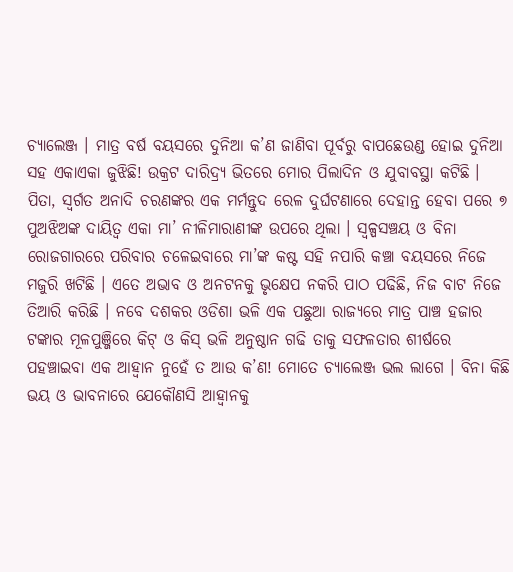ଚ୍ୟାଲେଞ୍ଜ । ମାତ୍ର ବର୍ଷ ବୟସରେ ଦୁନିଆ କ’ଣ ଜାଣିବା ପୂର୍ବରୁ ବାପଛେଉଣ୍ଡ ହୋଇ ଦୁନିଆ ସହ ଏକାଏକା ଜୁଝିଛି! ଉକ୍ରଟ ଦାରିଦ୍ର୍ୟ ଭିତରେ ମୋର ପିଲାଦିନ ଓ ଯୁବାବସ୍ଥା କଟିଛି । ପିତା, ସ୍ୱର୍ଗତ ଅନାଦି ଚରଣଙ୍କର ଏକ ମର୍ମନ୍ତୁଦ ରେଳ ଦୁର୍ଘଟଣାରେ ଦେହାନ୍ତ ହେବା ପରେ ୭ ପୁଅଝିଅଙ୍କ ଦାୟିତ୍ୱ ଏକା ମା’ ନୀଳିମାରାଣୀଙ୍କ ଉପରେ ଥିଲା । ସ୍ୱଳ୍ପସଞ୍ଚୟ ଓ ବିନା ରୋଜଗାରରେ ପରିବାର ଚଳେଇବାରେ ମା’ଙ୍କ କଷ୍ଟ ସହି ନପାରି କଞ୍ଚା ବୟସରେ ନିଜେ ମଜୁରି ଖଟିଛି । ଏତେ ଅଭାବ ଓ ଅନଟନକୁ ଭୃକ୍ଷେପ ନକରି ପାଠ ପଢିଛି, ନିଜ ବାଟ ନିଜେ ତିଆରି କରିଛି । ନବେ ଦଶକର ଓଡିଶା ଭଳି ଏକ ପଛୁଆ ରାଜ୍ୟରେ ମାତ୍ର ପାଞ୍ଚ ହଜାର ଟଙ୍କାର ମୂଳପୁଞ୍ଜିରେ କିଟ୍ ଓ କିସ୍ ଭଳି ଅନୁଷ୍ଠାନ ଗଢି ତାକୁ ସଫଳତାର ଶୀର୍ଷରେ ପହଞ୍ଚାଇବା ଏକ ଆହ୍ୱାନ ନୁହେଁ ତ ଆଉ କ’ଣ! ମୋତେ ଚ୍ୟାଲେଞ୍ଜ ଭଲ ଲାଗେ । ବିନା କିଛି ଭୟ ଓ ଭାବନାରେ ଯେକୌଣସି ଆହ୍ୱାନକୁ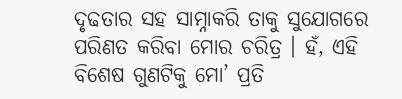ଦୃଢତାର ସହ ସାମ୍ନାକରି ତାକୁ ସୁଯୋଗରେ ପରିଣତ କରିବା ମୋର ଚରିତ୍ର । ହଁ, ଏହି ବିଶେଷ ଗୁଣଟିକୁ ମୋ’ ପ୍ରତି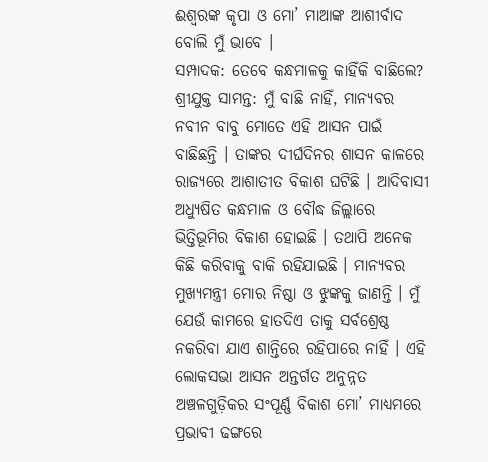ଈଶ୍ୱରଙ୍କ କୃପା ଓ ମୋ’ ମାଆଙ୍କ ଆଶୀର୍ବାଦ ବୋଲି ମୁଁ ଭାବେ ।
ସମ୍ପାଦକ: ତେବେ କନ୍ଧମାଳକୁ କାହିଁକି ବାଛିଲେ?
ଶ୍ରୀଯୁକ୍ତ ସାମନ୍ତ: ମୁଁ ବାଛି ନାହିଁ, ମାନ୍ୟବର ନବୀନ ବାବୁ ମୋତେ ଏହି ଆସନ ପାଇଁ ବାଛିଛନ୍ତି । ତାଙ୍କର ଦୀର୍ଘଦିନର ଶାସନ କାଳରେ ରାଜ୍ୟରେ ଆଶାତୀତ ବିକାଶ ଘଟିଛି । ଆଦିବାସୀ ଅଧ୍ୟୁଷିତ କନ୍ଧମାଳ ଓ ବୌଦ୍ଧ ଜିଲ୍ଲାରେ ଭିତ୍ତିଭୂମିର ବିକାଶ ହୋଇଛି । ତଥାପି ଅନେକ କିଛି କରିବାକୁ ବାକି ରହିଯାଇଛି । ମାନ୍ୟବର ମୁଖ୍ୟମନ୍ତ୍ରୀ ମୋର ନିଷ୍ଠା ଓ ଝୁଙ୍କକୁ ଜାଣନ୍ତି । ମୁଁ ଯେଉଁ କାମରେ ହାତଦିଏ ତାକୁ ସର୍ବଶ୍ରେଷ୍ଠ ନକରିବା ଯାଏ ଶାନ୍ତିରେ ରହିପାରେ ନାହିଁ । ଏହି ଲୋକସଭା ଆସନ ଅନ୍ତର୍ଗତ ଅନୁନ୍ନତ ଅଞ୍ଚଳଗୁଡ଼ିକର ସଂପୂର୍ଣ୍ଣ ବିକାଶ ମୋ’ ମାଧ୍ୟମରେ ପ୍ରଭାବୀ ଢଙ୍ଗରେ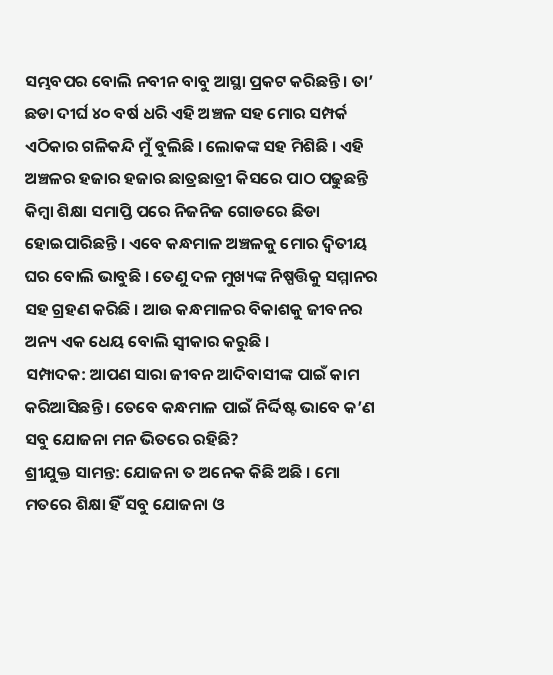ସମ୍ଭବପର ବୋଲି ନବୀନ ବାବୁ ଆସ୍ଥା ପ୍ରକଟ କରିଛନ୍ତି । ତା’ ଛଡା ଦୀର୍ଘ ୪୦ ବର୍ଷ ଧରି ଏହି ଅଞ୍ଚଳ ସହ ମୋର ସମ୍ପର୍କ ଏଠିକାର ଗଳିକନ୍ଦି ମୁଁ ବୁଲିଛି । ଲୋକଙ୍କ ସହ ମିଶିଛି । ଏହି ଅଞ୍ଚଳର ହଜାର ହଜାର ଛାତ୍ରଛାତ୍ରୀ କିସରେ ପାଠ ପଢୁଛନ୍ତି କିମ୍ବା ଶିକ୍ଷା ସମାପ୍ତି ପରେ ନିଜନିଜ ଗୋଡରେ ଛିଡା ହୋଇପାରିଛନ୍ତି । ଏବେ କନ୍ଧମାଳ ଅଞ୍ଚଳକୁ ମୋର ଦ୍ୱିତୀୟ ଘର ବୋଲି ଭାବୁଛି । ତେଣୁ ଦଳ ମୁଖ୍ୟଙ୍କ ନିଷ୍ପତ୍ତିକୁ ସମ୍ମାନର ସହ ଗ୍ରହଣ କରିଛି । ଆଉ କନ୍ଧମାଳର ବିକାଶକୁ ଜୀବନର ଅନ୍ୟ ଏକ ଧେୟ ବୋଲି ସ୍ୱୀକାର କରୁଛି ।
ସମ୍ପାଦକ: ଆପଣ ସାରା ଜୀବନ ଆଦିବାସୀଙ୍କ ପାଇଁ କାମ କରିଆସିଛନ୍ତି । ତେବେ କନ୍ଧମାଳ ପାଇଁ ନିର୍ଦ୍ଦିଷ୍ଟ ଭାବେ କ’ଣ ସବୁ ଯୋଜନା ମନ ଭିତରେ ରହିଛି?
ଶ୍ରୀଯୁକ୍ତ ସାମନ୍ତ: ଯୋଜନା ତ ଅନେକ କିଛି ଅଛି । ମୋ ମତରେ ଶିକ୍ଷା ହିଁ ସବୁ ଯୋଜନା ଓ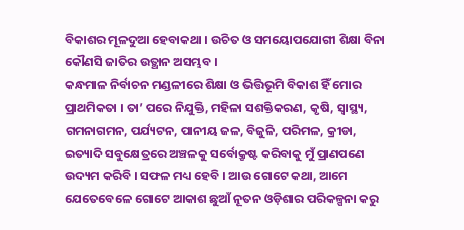ବିକାଶର ମୂଳଦୁଆ ହେବାକଥା । ଉଚିତ ଓ ସମୟୋପଯୋଗୀ ଶିକ୍ଷା ବିନା କୌଣସି ଜାତିର ଉତ୍ଥାନ ଅସମ୍ଭବ ।
କନ୍ଧମାଳ ନିର୍ବାଚନ ମଣ୍ଡଳୀରେ ଶିକ୍ଷା ଓ ଭିତ୍ତିଭୂମି ବିକାଶ ହିଁ ମୋର ପ୍ରାଥମିକତା । ତା’ ପରେ ନିଯୁକ୍ତି, ମହିଳା ସଶକ୍ତିକରଣ, କୃଷି, ସ୍ୱାସ୍ଥ୍ୟ, ଗମନାଗମନ, ପର୍ଯ୍ୟଟନ, ପାନୀୟ ଜଳ, ବିଜୁଳି, ପରିମଳ, କ୍ରୀଡା,
ଇତ୍ୟାଦି ସବୁକ୍ଷେତ୍ରରେ ଅଞ୍ଚଳକୁ ସର୍ବୋକ୍ରୃଷ୍ଟ କରିବାକୁ ମୁଁ ପ୍ରାଣପଣେ ଉଦ୍ୟମ କରିବି । ସଫଳ ମଧ୍ୟ ହେବି । ଆଉ ଗୋଟେ କଥା, ଆମେ ଯେତେବେଳେ ଗୋଟେ ଆକାଶ ଛୁଆଁ ନୂତନ ଓଡ଼ିଶାର ପରିକଳ୍ପନା କରୁ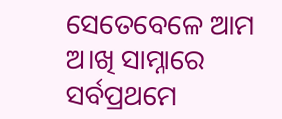ସେତେବେଳେ ଆମ ଅ।ଖି ସାମ୍ନାରେ ସର୍ବପ୍ରଥମେ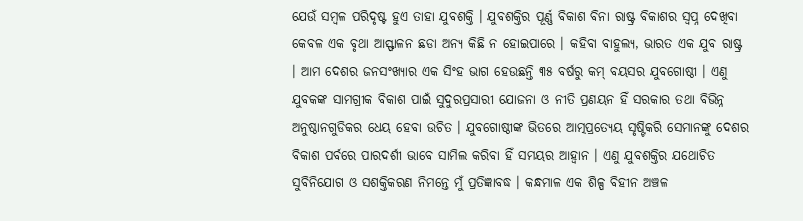ଯେଉଁ ସମ୍ବଳ ପରିଦୃଷ୍ଟ ହୁଏ ତାହା ଯୁବଶକ୍ତି । ଯୁବଶକ୍ତିର ପୂର୍ଣ୍ଣ ବିକାଶ ବିନା ରାଷ୍ଟ୍ର ବିକାଶର ସ୍ୱପ୍ନ ଦେଖିବା କେବଳ ଏକ ବୃଥା ଆସ୍ଫାଳନ ଛଡା ଅନ୍ୟ କିଛି ନ ହୋଇପାରେ । କହିବା ବାହୁଲ୍ୟ, ଭାରତ ଏକ ଯୁବ ରାଷ୍ଟ୍ର । ଆମ ଦେଶର ଜନସଂଖ୍ୟାର ଏକ ସିଂହ ଭାଗ ହେଉଛନ୍ତି ୩୫ ବର୍ଷରୁ କମ୍ ବୟସର ଯୁବଗୋଷ୍ଠୀ । ଏଣୁ ଯୁବକଙ୍କ ସାମଗ୍ରୀକ ବିକାଶ ପାଇଁ ସୁଦୁରପ୍ରସାରୀ ଯୋଜନା ଓ ନୀତି ପ୍ରଣୟନ ହିଁ ସରକାର ତଥା ବିଭିନ୍ନ ଅନୁଷ୍ଠାନଗୁଡିକର ଧେୟ ହେବା ଉଚିତ । ଯୁବଗୋଷ୍ଠୀଙ୍କ ଭିତରେ ଆତ୍ମପ୍ରତ୍ୟେୟ ସୃଷ୍ଟିକରି ସେମାନଙ୍କୁ ଦେଶର ବିକାଶ ପର୍ବରେ ପାରଦର୍ଶୀ ଭାବେ ସାମିଲ କରିବା ହିଁ ସମୟର ଆହ୍ୱାନ । ଏଣୁ ଯୁବଶକ୍ତିର ଯଥୋଚିତ ସୁବିନିଯୋଗ ଓ ସଶକ୍ତିକରଣ ନିମନ୍ତେ ମୁଁ ପ୍ରତିଜ୍ଞାବଦ୍ଧ । କନ୍ଧମାଳ ଏକ ଶିଳ୍ପ ବିହୀନ ଅଞ୍ଚଳ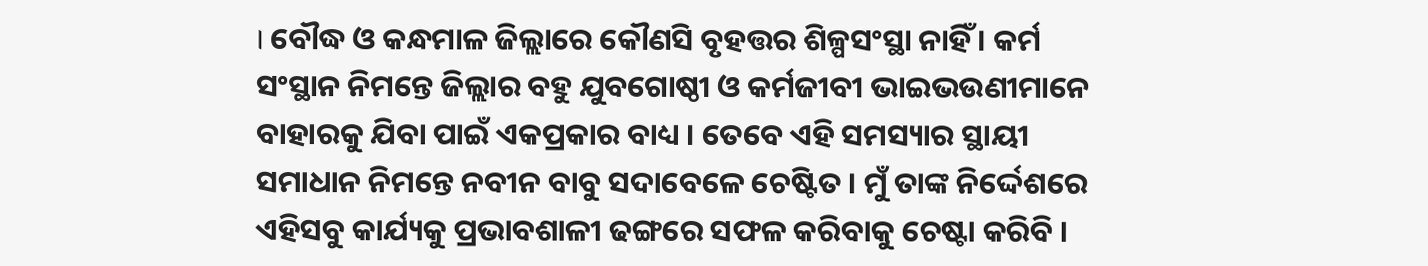। ବୌଦ୍ଧ ଓ କନ୍ଧମାଳ ଜିଲ୍ଲାରେ କୌଣସି ବୃହତ୍ତର ଶିଳ୍ପସଂସ୍ଥା ନାହିଁ । କର୍ମ ସଂସ୍ଥାନ ନିମନ୍ତେ ଜିଲ୍ଲାର ବହୁ ଯୁବଗୋଷ୍ଠୀ ଓ କର୍ମଜୀବୀ ଭାଇଭଉଣୀମାନେ ବାହାରକୁ ଯିବା ପାଇଁ ଏକପ୍ରକାର ବାଧ୍ୟ । ତେବେ ଏହି ସମସ୍ୟାର ସ୍ଥାୟୀ ସମାଧାନ ନିମନ୍ତେ ନବୀନ ବାବୁ ସଦାବେଳେ ଚେଷ୍ଟିତ । ମୁଁ ତାଙ୍କ ନିର୍ଦ୍ଦେଶରେ ଏହିସବୁ କାର୍ଯ୍ୟକୁ ପ୍ରଭାବଶାଳୀ ଢଙ୍ଗରେ ସଫଳ କରିବାକୁ ଚେଷ୍ଟା କରିବି ।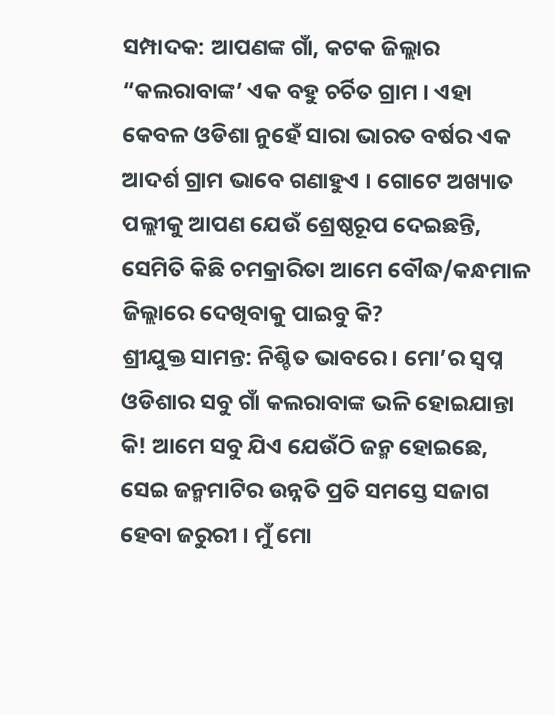ସମ୍ପାଦକ: ଆପଣଙ୍କ ଗାଁ, କଟକ ଜିଲ୍ଲାର “କଲରାବାଙ୍କ’ ଏକ ବହୁ ଚର୍ଚିତ ଗ୍ରାମ । ଏହା କେବଳ ଓଡିଶା ନୁହେଁ ସାରା ଭାରତ ବର୍ଷର ଏକ ଆଦର୍ଶ ଗ୍ରାମ ଭାବେ ଗଣାହୁଏ । ଗୋଟେ ଅଖ୍ୟାତ ପଲ୍ଲୀକୁ ଆପଣ ଯେଉଁ ଶ୍ରେଷ୍ଠରୂପ ଦେଇଛନ୍ତି, ସେମିତି କିଛି ଚମକ୍ରାରିତା ଆମେ ବୌଦ୍ଧ/କନ୍ଧମାଳ ଜିଲ୍ଲାରେ ଦେଖିବାକୁ ପାଇବୁ କି?
ଶ୍ରୀଯୁକ୍ତ ସାମନ୍ତ: ନିଶ୍ଚିତ ଭାବରେ । ମୋ’ର ସ୍ୱପ୍ନ ଓଡିଶାର ସବୁ ଗାଁ କଲରାବାଙ୍କ ଭଳି ହୋଇଯାନ୍ତା କି! ଆମେ ସବୁ ଯିଏ ଯେଉଁଠି ଜନ୍ମ ହୋଇଛେ, ସେଇ ଜନ୍ମମାଟିର ଉନ୍ନତି ପ୍ରତି ସମସ୍ତେ ସଜାଗ ହେବା ଜରୁରୀ । ମୁଁ ମୋ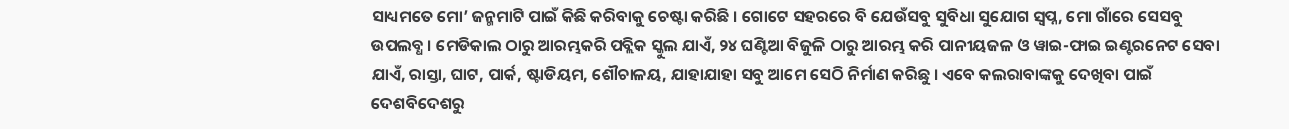ସାଧ୍ୟମତେ ମୋ’ ଜନ୍ମମାଟି ପାଇଁ କିଛି କରିବାକୁ ଚେଷ୍ଟା କରିଛି । ଗୋଟେ ସହରରେ ବି ଯେଉଁସବୁ ସୁବିଧା ସୁଯୋଗ ସ୍ୱପ୍ନ, ମୋ ଗାଁରେ ସେସବୁ ଉପଲବ୍ଧ । ମେଡିକାଲ ଠାରୁ ଆରମ୍ଭକରି ପବ୍ଲିକ ସ୍କୁଲ ଯାଏଁ, ୨୪ ଘଣ୍ଟିଆ ବିଜୁଳି ଠାରୁ ଆରମ୍ଭ କରି ପାନୀୟଜଳ ଓ ୱାଇ-ଫାଇ ଇଣ୍ଟରନେଟ ସେବା ଯାଏଁ, ରାସ୍ତା, ଘାଟ, ପାର୍କ, ଷ୍ଟାଡିୟମ, ଶୌଚାଳୟ, ଯାହାଯାହା ସବୁ ଆମେ ସେଠି ନିର୍ମାଣ କରିଛୁ । ଏବେ କଲରାବାଙ୍କକୁ ଦେଖିବା ପାଇଁ ଦେଶବିଦେଶରୁ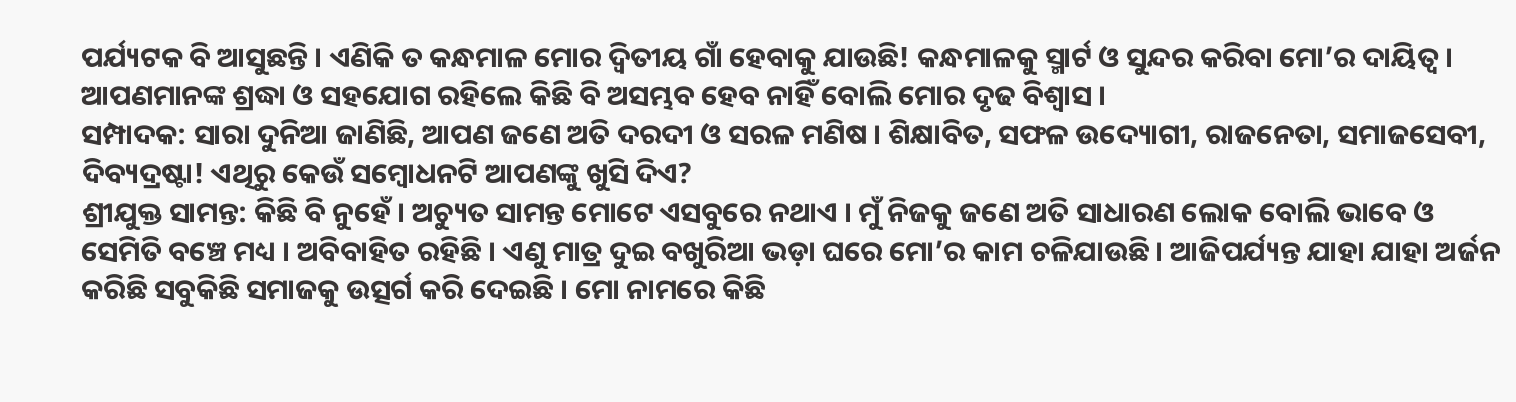ପର୍ଯ୍ୟଟକ ବି ଆସୁଛନ୍ତି । ଏଣିକି ତ କନ୍ଧମାଳ ମୋର ଦ୍ୱିତୀୟ ଗାଁ ହେବାକୁ ଯାଉଛି! କନ୍ଧମାଳକୁ ସ୍ମାର୍ଟ ଓ ସୁନ୍ଦର କରିବା ମୋ’ର ଦାୟିତ୍ୱ । ଆପଣମାନଙ୍କ ଶ୍ରଦ୍ଧା ଓ ସହଯୋଗ ରହିଲେ କିଛି ବି ଅସମ୍ଭବ ହେବ ନାହିଁ ବୋଲି ମୋର ଦୃଢ ବିଶ୍ୱାସ ।
ସମ୍ପାଦକ: ସାରା ଦୁନିଆ ଜାଣିଛି, ଆପଣ ଜଣେ ଅତି ଦରଦୀ ଓ ସରଳ ମଣିଷ । ଶିକ୍ଷାବିତ, ସଫଳ ଉଦ୍ୟୋଗୀ, ରାଜନେତା, ସମାଜସେବୀ, ଦିବ୍ୟଦ୍ରଷ୍ଟା! ଏଥିରୁ କେଉଁ ସମ୍ବୋଧନଟି ଆପଣଙ୍କୁ ଖୁସି ଦିଏ?
ଶ୍ରୀଯୁକ୍ତ ସାମନ୍ତ: କିଛି ବି ନୁହେଁ । ଅଚ୍ୟୁତ ସାମନ୍ତ ମୋଟେ ଏସବୁରେ ନଥାଏ । ମୁଁ ନିଜକୁ ଜଣେ ଅତି ସାଧାରଣ ଲୋକ ବୋଲି ଭାବେ ଓ ସେମିତି ବଞ୍ଚେ ମଧ୍ୟ । ଅବିବାହିତ ରହିଛି । ଏଣୁ ମାତ୍ର ଦୁଇ ବଖୁରିଆ ଭଡ଼ା ଘରେ ମୋ’ର କାମ ଚଳିଯାଉଛି । ଆଜିପର୍ଯ୍ୟନ୍ତ ଯାହା ଯାହା ଅର୍ଜନ କରିଛି ସବୁକିଛି ସମାଜକୁ ଉତ୍ସର୍ଗ କରି ଦେଇଛି । ମୋ ନାମରେ କିଛି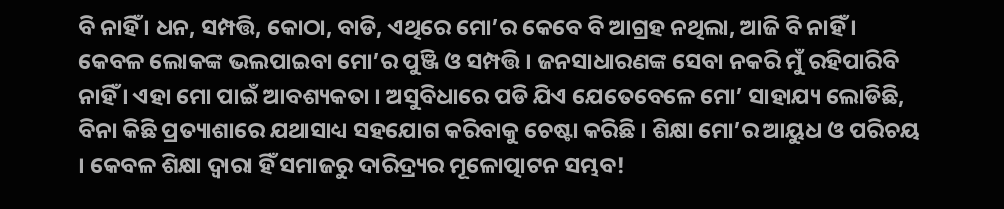ବି ନାହିଁ । ଧନ, ସମ୍ପତ୍ତି, କୋଠା, ବାଡି, ଏଥିରେ ମୋ’ର କେବେ ବି ଆଗ୍ରହ ନଥିଲା, ଆଜି ବି ନାହିଁ । କେବଳ ଲୋକଙ୍କ ଭଲପାଇବା ମୋ’ର ପୁଞ୍ଜି ଓ ସମ୍ପତ୍ତି । ଜନସାଧାରଣଙ୍କ ସେବା ନକରି ମୁଁ ରହିପାରିବି ନାହିଁ । ଏହା ମୋ ପାଇଁ ଆବଶ୍ୟକତା । ଅସୁବିଧାରେ ପଡି ଯିଏ ଯେତେବେଳେ ମୋ’ ସାହାଯ୍ୟ ଲୋଡିଛି, ବିନା କିଛି ପ୍ରତ୍ୟାଶାରେ ଯଥାସାଧ୍ୟ ସହଯୋଗ କରିବାକୁ ଚେଷ୍ଟା କରିଛି । ଶିକ୍ଷା ମୋ’ର ଆୟୁଧ ଓ ପରିଚୟ । କେବଳ ଶିକ୍ଷା ଦ୍ୱାରା ହିଁ ସମାଜରୁ ଦାରିଦ୍ର୍ୟର ମୂଳୋତ୍ପାଟନ ସମ୍ଭବ!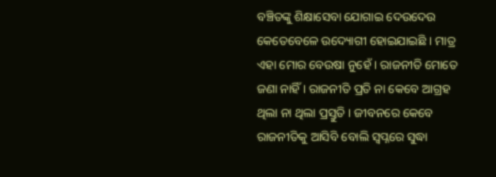ବଞ୍ଚିତଙ୍କୁ ଶିକ୍ଷାସେବା ଯୋଗାଇ ଦେଉଦେଉ କେତେବେଳେ ଉଦ୍ୟୋଗୀ ହୋଇଯାଇଛି । ମାତ୍ର ଏହା ମୋର ବେଉଷା ନୁହେଁ । ରାଜନୀତି ମୋତେ ଜଣା ନାହିଁ । ରାଜନୀତି ପ୍ରତି ନା କେବେ ଆଗ୍ରହ ଥିଲା ନା ଥିଲା ପ୍ରସ୍ତୁତି । ଜୀବନରେ କେବେ ରାଜନୀତିକୁ ଆସିବି ବୋଲି ସ୍ୱପ୍ନରେ ସୁଦ୍ଧା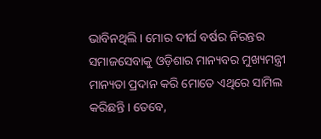ଭାବିନଥିଲି । ମୋର ଦୀର୍ଘ ବର୍ଷର ନିରନ୍ତର ସମାଜସେବାକୁ ଓଡ଼ିଶାର ମାନ୍ୟବର ମୁଖ୍ୟମନ୍ତ୍ରୀ ମାନ୍ୟତା ପ୍ରଦାନ କରି ମୋତେ ଏଥିରେ ସାମିଲ କରିଛନ୍ତି । ତେବେ,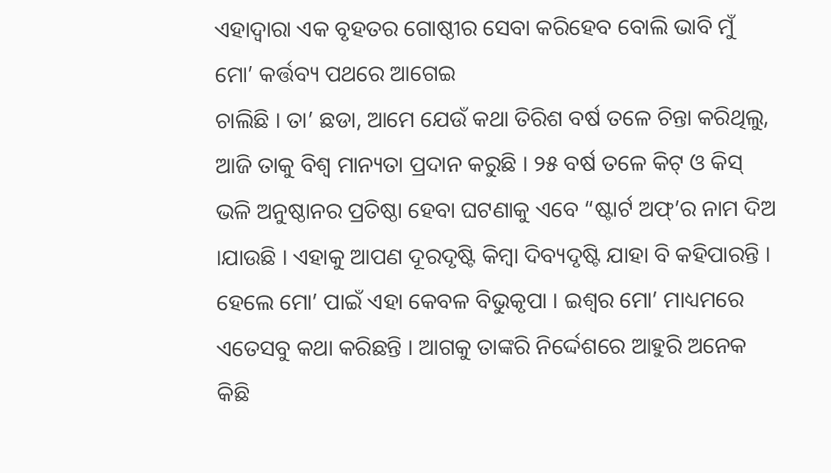ଏହାଦ୍ୱାରା ଏକ ବୃହତର ଗୋଷ୍ଠୀର ସେବା କରିହେବ ବୋଲି ଭାବି ମୁଁ ମୋ’ କର୍ତ୍ତବ୍ୟ ପଥରେ ଆଗେଇ
ଚାଲିଛି । ତା’ ଛଡା, ଆମେ ଯେଉଁ କଥା ତିରିଶ ବର୍ଷ ତଳେ ଚିନ୍ତା କରିଥିଲୁ, ଆଜି ତାକୁ ବିଶ୍ୱ ମାନ୍ୟତା ପ୍ରଦାନ କରୁଛି । ୨୫ ବର୍ଷ ତଳେ କିଟ୍ ଓ କିସ୍ ଭଳି ଅନୁଷ୍ଠାନର ପ୍ରତିଷ୍ଠା ହେବା ଘଟଣାକୁ ଏବେ “ଷ୍ଟାର୍ଟ ଅଫ୍’ର ନାମ ଦିଅ ।ଯାଉଛି । ଏହାକୁ ଆପଣ ଦୂରଦୃଷ୍ଟି କିମ୍ବା ଦିବ୍ୟଦୃଷ୍ଟି ଯାହା ବି କହିପାରନ୍ତି । ହେଲେ ମୋ’ ପାଇଁ ଏହା କେବଳ ବିଭୁକୃପା । ଇଶ୍ୱର ମୋ’ ମାଧ୍ୟମରେ ଏତେସବୁ କଥା କରିଛନ୍ତି । ଆଗକୁ ତାଙ୍କରି ନିର୍ଦ୍ଦେଶରେ ଆହୁରି ଅନେକ କିଛି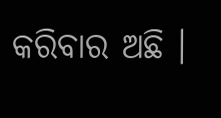କରିବାର ଅଛି ।